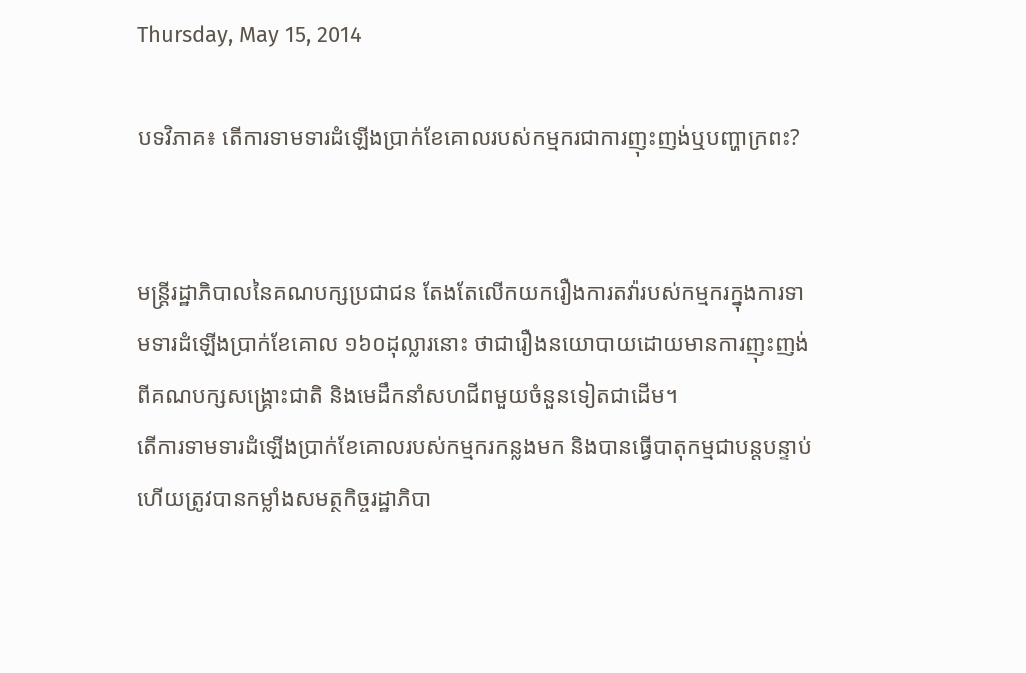Thursday, May 15, 2014

បទវិភាគ៖ តើការទាមទារដំឡើងប្រាក់ខែគោលរបស់កម្មករជាការញុះញង់ឬបញ្ហាក្រពះ?


មន្ត្រីរដ្ឋាភិបាលនៃគណបក្សប្រជាជន តែងតែលើកយករឿងការតវ៉ារបស់កម្មករក្នុងការទាមទារដំឡើងប្រាក់ខែគោល ១៦០ដុល្លារនោះ ថាជារឿងនយោបាយដោយមានការញុះញង់ពីគណបក្សសង្គ្រោះជាតិ និងមេដឹកនាំសហជីពមួយចំនួនទៀតជាដើម។
តើការទាមទារដំឡើងប្រាក់ខែគោលរបស់កម្មករកន្លងមក និងបានធ្វើបាតុកម្មជាបន្តបន្ទាប់ ហើយត្រូវបានកម្លាំងសមត្ថកិច្ចរដ្ឋាភិបា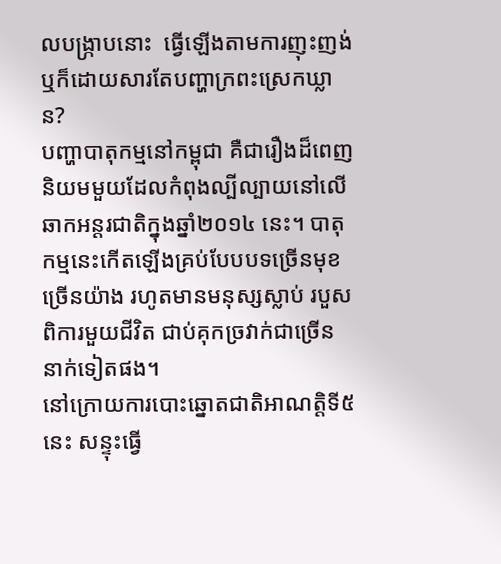លបង្ក្រាបនោះ  ធ្វើឡើងតាមការញុះញង់ ឬក៏ដោយសារតែបញ្ហាក្រពះស្រេកឃ្លាន?
បញ្ហាបាតុកម្មនៅកម្ពុជា គឺជារឿងដ៏ពេញនិយមមួយដែលកំពុងល្បីល្បាយនៅលើឆាកអន្តរជាតិក្នុងឆ្នាំ២០១៤ នេះ។ បាតុកម្មនេះកើតឡើងគ្រប់បែបបទច្រើនមុខច្រើនយ៉ាង រហូតមានមនុស្សស្លាប់ របួស ពិការមួយជីវិត ជាប់គុកច្រវាក់ជាច្រើននាក់ទៀតផង។
នៅក្រោយការបោះឆ្នោតជាតិអាណត្តិទី៥ នេះ សន្ទុះធ្វើ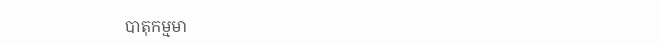បាតុកម្មមា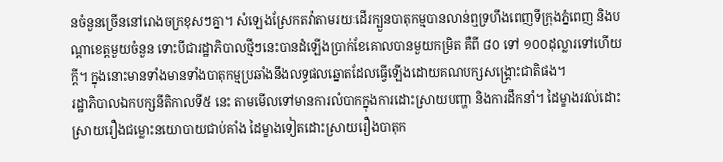នចំនួនច្រើននៅរោងចក្រខុសៗគ្នា។ សំឡេងស្រែកតវ៉ាតាមរយៈដើរក្បួនបាតុកម្មបានលាន់ឮទ្រហឹងពេញទីក្រុងភ្នំពេញ និងបណ្ដាខេត្តមួយចំនួន ទោះបីជារដ្ឋាភិបាលថ្មីៗនេះបានដំឡើងប្រាក់ខែគោលបានមួយកម្រិត គឺពី ៨០ ទៅ ១០០ដុល្លារទៅហើយក្ដី។ ក្នុងនោះមានទាំងមានទាំងបាតុកម្មប្រឆាំងនឹងលទ្ធផលឆ្នោតដែលធ្វើឡើងដោយគណបក្សសង្គ្រោះជាតិផង។
រដ្ឋាភិបាលឯកបក្សនីតិកាលទី៥ នេះ តាមមើលទៅមានការលំបាកក្នុងការដោះស្រាយបញ្ហា និងការដឹកនាំ។ ដៃម្ខាងរវល់ដោះស្រាយរឿងជម្លោះនយោបាយជាប់គាំង ដៃម្ខាងទៀតដោះស្រាយរឿងបាតុក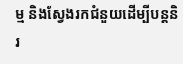ម្ម និងស្វែងរកជំនួយដើម្បីបន្តនិរ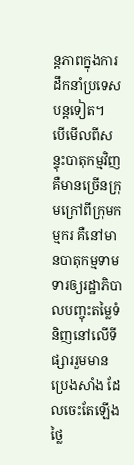ន្តភាពក្នុងការដឹកនាំប្រទេសបន្តទៀត។
បើមើលពីសន្ទុះបាតុកម្មវិញ គឺមានច្រើនក្រុមក្រៅពីក្រុមកម្មករ គឺនៅមានបាតុកម្មទាមទារឲ្យរដ្ឋាភិបាលបញ្ចុះតម្លៃទំនិញនៅលើទីផ្សាររួមមានប្រេងសាំង ដែលចេះតែឡើងថ្លៃ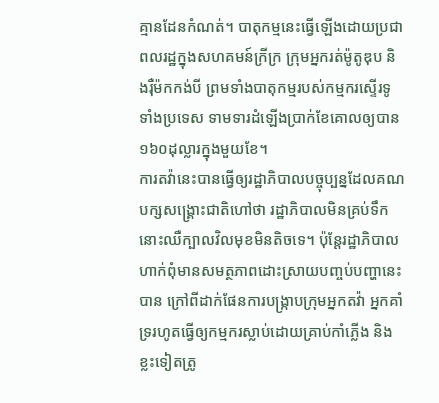គ្មានដែនកំណត់។ បាតុកម្មនេះធ្វើឡើងដោយប្រជាពលរដ្ឋក្នុងសហគមន៍ក្រីក្រ ក្រុមអ្នករត់ម៉ូតូឌុប និងរ៉ឺម៉កកង់បី ព្រមទាំងបាតុកម្មរបស់កម្មករស្ទើរទូទាំងប្រទេស ទាមទារដំឡើងប្រាក់ខែគោលឲ្យបាន ១៦០ដុល្លារក្នុងមួយខែ។
ការតវ៉ានេះបានធ្វើឲ្យរដ្ឋាភិបាលបច្ចុប្បន្នដែលគណបក្សសង្គ្រោះជាតិហៅថា រដ្ឋាភិបាលមិនគ្រប់ទឹកនោះឈឺក្បាលវិលមុខមិនតិចទេ។ ប៉ុន្តែរដ្ឋាភិបាលហាក់ពុំមានសមត្ថភាពដោះស្រាយបញ្ចប់បញ្ហានេះបាន ក្រៅពីដាក់ផែនការបង្ក្រាបក្រុមអ្នកតវ៉ា អ្នកគាំទ្ររហូតធ្វើឲ្យកម្មករស្លាប់ដោយគ្រាប់កាំភ្លើង និងខ្លះទៀតត្រូ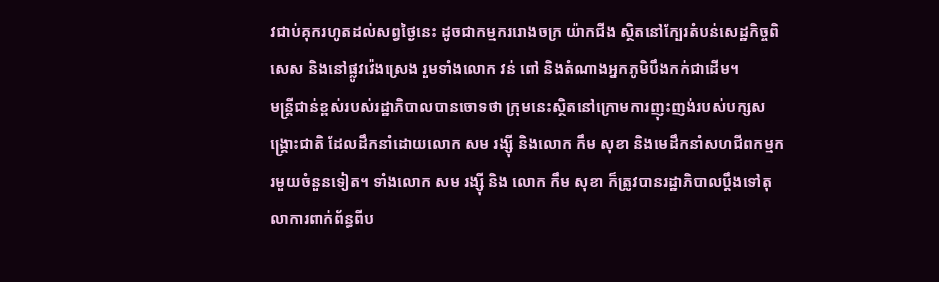វជាប់គុករហូតដល់សព្វថ្ងៃនេះ ដូចជាកម្មកររោងចក្រ យ៉ាកជីង ស្ថិតនៅក្បែរតំបន់សេដ្ឋកិច្ចពិសេស និងនៅផ្លូវវ៉េងស្រេង រួមទាំងលោក វន់ ពៅ និងតំណាងអ្នកភូមិបឹងកក់ជាដើម។
មន្ត្រីជាន់ខ្ពស់របស់រដ្ឋាភិបាលបានចោទថា ក្រុមនេះស្ថិតនៅក្រោមការញុះញង់របស់បក្សសង្គ្រោះជាតិ ដែលដឹកនាំដោយលោក សម រង្ស៊ី និងលោក កឹម សុខា និងមេដឹកនាំសហជីពកម្មករមួយចំនួនទៀត។ ទាំងលោក សម រង្ស៊ី និង លោក កឹម សុខា ក៏ត្រូវបានរដ្ឋាភិបាលប្ដឹងទៅតុលាការពាក់ព័ន្ធពីប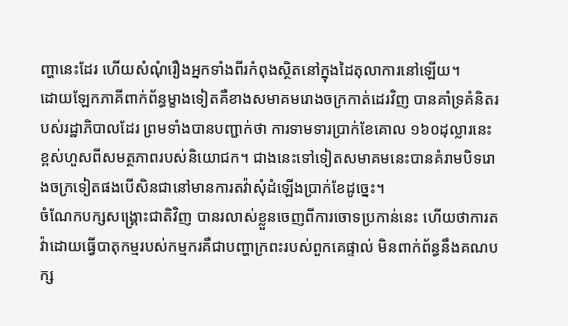ញ្ហានេះដែរ ហើយសំណុំរឿងអ្នកទាំងពីរកំពុងស្ថិតនៅក្នុងដៃតុលាការនៅឡើយ។
ដោយឡែកភាគីពាក់ព័ន្ធម្ខាងទៀតគឺខាងសមាគមរោងចក្រកាត់ដេរវិញ បានគាំទ្រគំនិតរបស់រដ្ឋាភិបាលដែរ ព្រមទាំងបានបញ្ជាក់ថា ការទាមទារប្រាក់ខែគោល ១៦០ដុល្លារនេះ ខ្ពស់ហួសពីសមត្ថភាពរបស់និយោជក។ ជាងនេះទៅទៀតសមាគមនេះបានគំរាមបិទរោងចក្រទៀតផងបើសិនជានៅមានការតវ៉ាសុំដំឡើងប្រាក់ខែដូច្នេះ។
ចំណែកបក្សសង្គ្រោះជាតិវិញ បានរលាស់ខ្លួនចេញពីការចោទប្រកាន់នេះ ហើយថាការតវ៉ាដោយធ្វើបាតុកម្មរបស់កម្មករគឺជាបញ្ហាក្រពះរបស់ពួកគេផ្ទាល់ មិនពាក់ព័ន្ធនឹងគណបក្ស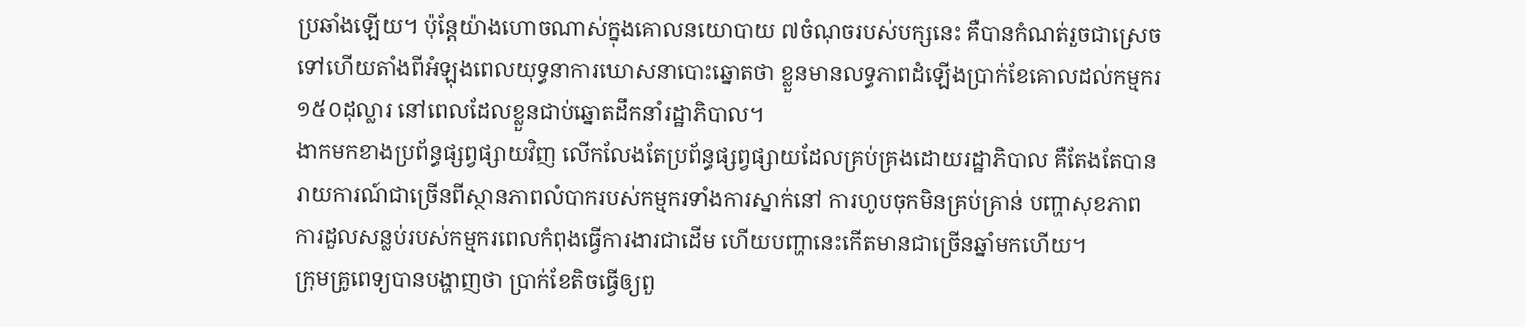ប្រឆាំងឡើយ។ ប៉ុន្តែយ៉ាងហោចណាស់ក្នុងគោលនយោបាយ ៧ចំណុចរបស់បក្សនេះ គឺបានកំណត់រួចជាស្រេចទៅហើយតាំងពីអំឡុងពេលយុទ្ធនាការឃោសនាបោះឆ្នោតថា ខ្លួនមានលទ្ធភាពដំឡើងប្រាក់ខែគោលដល់កម្មករ ១៥០ដុល្លារ នៅពេលដែលខ្លួនជាប់ឆ្នោតដឹកនាំរដ្ឋាភិបាល។
ងាកមកខាងប្រព័ន្ធផ្សព្វផ្សាយវិញ លើកលែងតែប្រព័ន្ធផ្សព្វផ្សាយដែលគ្រប់គ្រងដោយរដ្ឋាភិបាល គឺតែងតែបានរាយការណ៍ជាច្រើនពីស្ថានភាពលំបាករបស់កម្មករទាំងការស្នាក់នៅ ការហូបចុកមិនគ្រប់គ្រាន់ បញ្ហាសុខភាព ការដួលសន្លប់របស់កម្មករពេលកំពុងធ្វើការងារជាដើម ហើយបញ្ហានេះកើតមានជាច្រើនឆ្នាំមកហើយ។
ក្រុមគ្រូពេទ្យបានបង្ហាញថា ប្រាក់ខែតិចធ្វើឲ្យពួ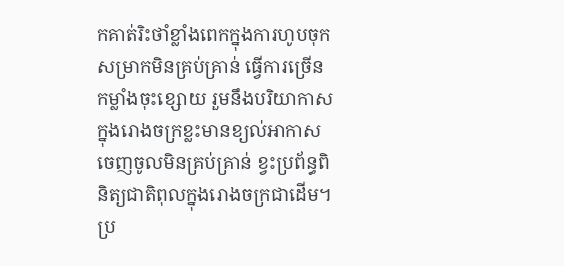កគាត់រិះថាំខ្លាំងពេកក្នុងការហូបចុក សម្រាកមិនគ្រប់គ្រាន់ ធ្វើការច្រើន កម្លាំងចុះខ្សោយ រួមនឹងបរិយាកាសក្នុងរោងចក្រខ្លះមានខ្យល់អាកាសចេញចូលមិនគ្រប់គ្រាន់ ខ្វះប្រព័ន្ធពិនិត្យជាតិពុលក្នុងរោងចក្រជាដើម។
ប្រ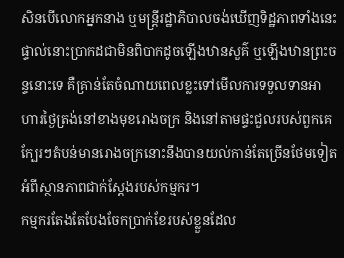សិនបើលោកអ្នកនាង ឬមន្ត្រីរដ្ឋាភិបាលចង់ឃើញទិដ្ឋភាពទាំងនេះផ្ទាល់នោះប្រាកដជាមិនពិបាកដូចឡើងឋានសួគ៌ ឬឡើងឋានព្រះចន្ទនោះទេ គឺគ្រាន់តែចំណាយពេលខ្លះទៅមើលការទទួលទានអាហារថ្ងៃត្រង់នៅខាងមុខរោងចក្រ និងនៅតាមផ្ទះជួលរបស់ពួកគេក្បែរៗតំបន់មានរោងចក្រនោះនឹងបានយល់កាន់តែច្រើនថែមទៀតអំពីស្ថានភាពជាក់ស្ដែងរបស់កម្មករ។
កម្មករតែងតែបែងចែកប្រាក់ខែរបស់ខ្លួនដែល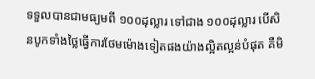ទទួលបានជាមធ្យមពី ១០០ដុល្លារ ទៅជាង ១០០ដុល្លារ បើសិនបូកទាំងថ្លៃធ្វើការថែមម៉ោងទៀតផងយ៉ាងល្អិតល្អន់បំផុត គឺមិ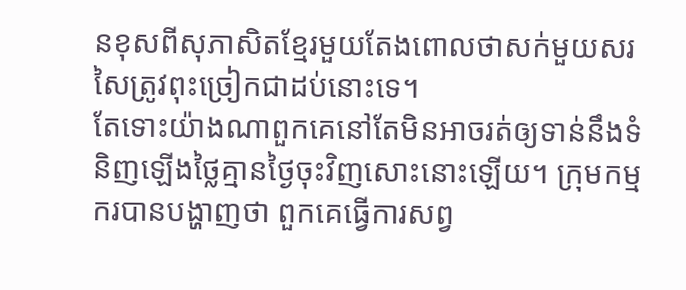នខុសពីសុភាសិតខ្មែរមួយតែងពោលថាសក់មួយសរសៃត្រូវពុះច្រៀកជាដប់នោះទេ។
តែទោះយ៉ាងណាពួកគេនៅតែមិនអាចរត់ឲ្យទាន់នឹងទំនិញឡើងថ្លៃគ្មានថ្ងៃចុះវិញសោះនោះឡើយ។ ក្រុមកម្មករបានបង្ហាញថា ពួកគេធ្វើការសព្វ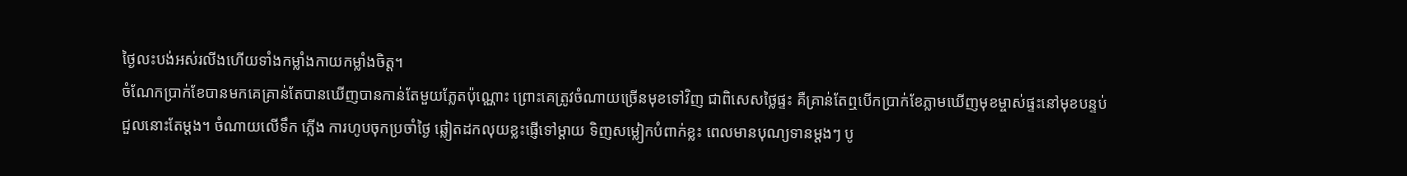ថ្ងៃលះបង់អស់រលីងហើយទាំងកម្លាំងកាយកម្លាំងចិត្ត។
ចំណែកប្រាក់ខែបានមកគេគ្រាន់តែបានឃើញបានកាន់តែមួយភ្លែតប៉ុណ្ណោះ ព្រោះគេត្រូវចំណាយច្រើនមុខទៅវិញ ជាពិសេសថ្លៃផ្ទះ គឺគ្រាន់តែឮបើកប្រាក់ខែភ្លាមឃើញមុខម្ចាស់ផ្ទះនៅមុខបន្ទប់ជួលនោះតែម្ដង។ ចំណាយលើទឹក ភ្លើង ការហូបចុកប្រចាំថ្ងៃ ឆ្លៀតដកលុយខ្លះផ្ញើទៅម្ដាយ ទិញសម្លៀកបំពាក់ខ្លះ ពេលមានបុណ្យទានម្តងៗ បូ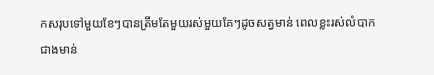កសរុបទៅមួយខែៗបានត្រឹមតែមួយរស់មួយគែៗដូចសត្វមាន់ ពេលខ្លះរស់លំបាកជាងមាន់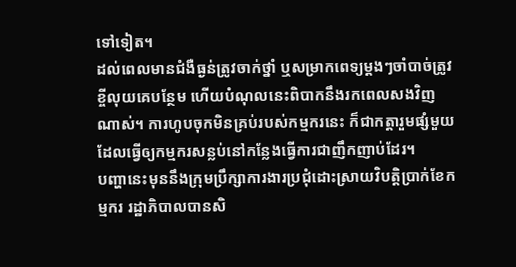ទៅទៀត។
ដល់ពេលមានជំងឺធ្ងន់ត្រូវចាក់ថ្នាំ ឬសម្រាកពេទ្យម្តងៗចាំបាច់ត្រូវខ្ចីលុយគេបន្ថែម ហើយបំណុលនេះពិបាកនឹងរកពេលសងវិញណាស់។ ការហូបចុកមិនគ្រប់របស់កម្មករនេះ ក៏ជាកត្តារួមផ្សំមួយ ដែលធ្វើឲ្យកម្មករសន្លប់នៅកន្លែងធ្វើការជាញឹកញាប់ដែរ។
បញ្ហានេះមុននឹងក្រុមប្រឹក្សាការងារប្រជុំដោះស្រាយវិបត្តិប្រាក់ខែកម្មករ រដ្ឋាភិបាលបានសិ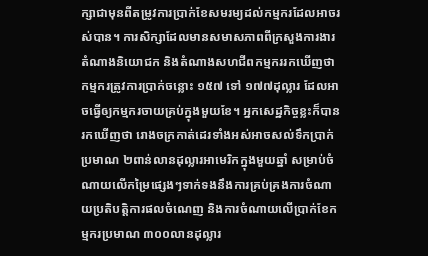ក្សាជាមុនពីតម្រូវការប្រាក់ខែសមរម្យដល់កម្មករដែលអាចរស់បាន។ ការសិក្សាដែលមានសមាសភាពពីក្រសួងការងារ តំណាងនិយោជក និងតំណាងសហជីពកម្មកររកឃើញថា កម្មករត្រូវការប្រាក់ចន្លោះ ១៥៧ ទៅ ១៧៧ដុល្លារ ដែលអាចធ្វើឲ្យកម្មករចាយគ្រប់ក្នុងមួយខែ។ អ្នកសេដ្ឋកិច្ចខ្លះក៏បានរកឃើញថា រោងចក្រកាត់ដេរទាំងអស់អាចសល់ទឹកប្រាក់ប្រមាណ ២ពាន់លានដុល្លារអាមេរិកក្នុងមួយឆ្នាំ សម្រាប់ចំណាយលើកម្រៃផ្សេងៗទាក់ទងនឹងការគ្រប់គ្រងការចំណាយប្រតិបត្តិការផលចំណេញ និងការចំណាយលើប្រាក់ខែកម្មករប្រមាណ ៣០០លានដុល្លារ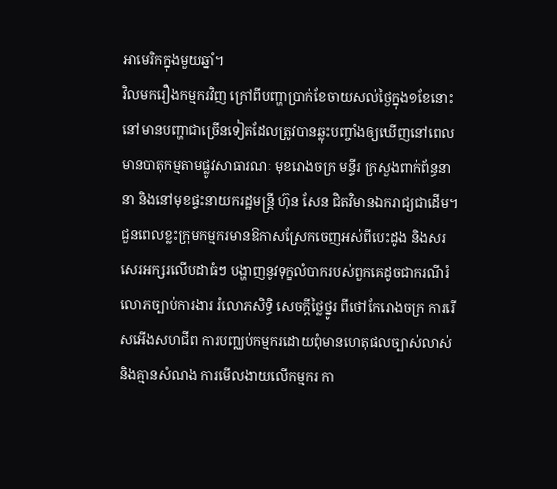អាមេរិកក្នុងមួយឆ្នាំ។
វិលមករឿងកម្មករវិញ ក្រៅពីបញ្ហាប្រាក់ខែចាយសល់ថ្ងៃក្នុង១ខែនោះ នៅមានបញ្ហាជាច្រើនទៀតដែលត្រូវបានឆ្លុះបញ្ចាំងឲ្យឃើញនៅពេលមានបាតុកម្មតាមផ្លូវសាធារណៈ មុខរោងចក្រ មន្ទីរ ក្រសួងពាក់ព័ន្ធនានា និងនៅមុខផ្ទះនាយករដ្ឋមន្ត្រី ហ៊ុន សែន ជិតវិមានឯករាជ្យជាដើម។
ជួនពេលខ្លះក្រុមកម្មករមានឱកាសស្រែកចេញអស់ពីបេះដូង និងសរសេរអក្សរលើបដាធំៗ បង្ហាញនូវទុក្ខលំបាករបស់ពួកគេដូចជាករណីរំលោភច្បាប់ការងារ រំលោភសិទ្ធិ សេចក្ដីថ្លៃថ្នូរ ពីថៅកែរោងចក្រ ការរើសអើងសហជីព ការបញ្ឈប់កម្មករដោយពុំមានហេតុផលច្បាស់លាស់ និងគ្មានសំណង ការមើលងាយលើកម្មករ កា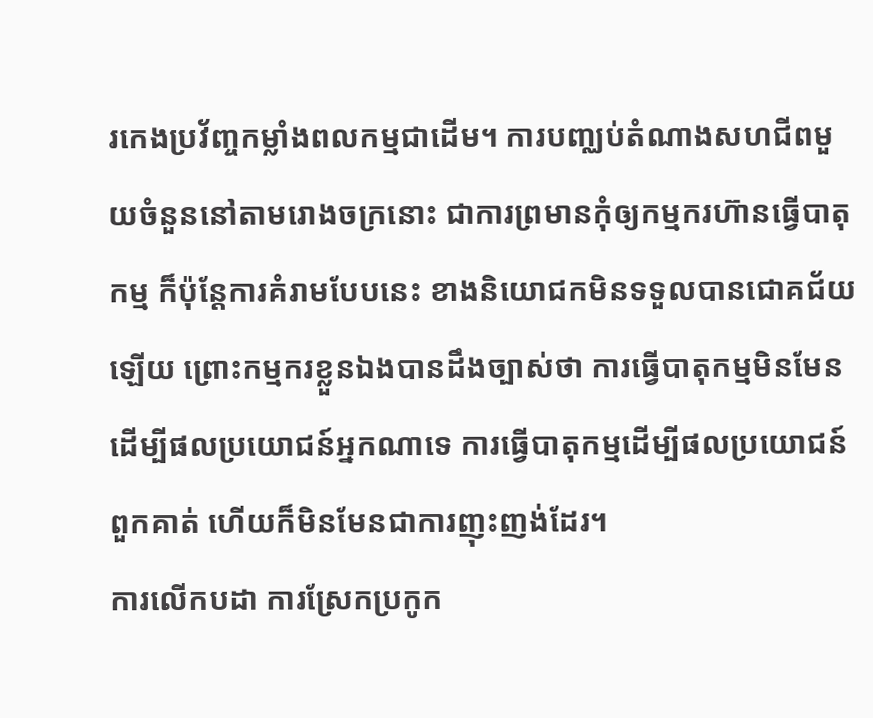រកេងប្រវ័ញ្ចកម្លាំងពលកម្មជាដើម។ ការបញ្ឈប់តំណាងសហជីពមួយចំនួននៅតាមរោងចក្រនោះ ជាការព្រមានកុំឲ្យកម្មករហ៊ានធ្វើបាតុកម្ម ក៏ប៉ុន្តែការគំរាមបែបនេះ ខាងនិយោជកមិនទទួលបានជោគជ័យឡើយ ព្រោះកម្មករខ្លួនឯងបានដឹងច្បាស់ថា ការធ្វើបាតុកម្មមិនមែនដើម្បីផលប្រយោជន៍អ្នកណាទេ ការធ្វើបាតុកម្មដើម្បីផលប្រយោជន៍ពួកគាត់ ហើយក៏មិនមែនជាការញុះញង់ដែរ។
ការលើកបដា ការស្រែកប្រកូក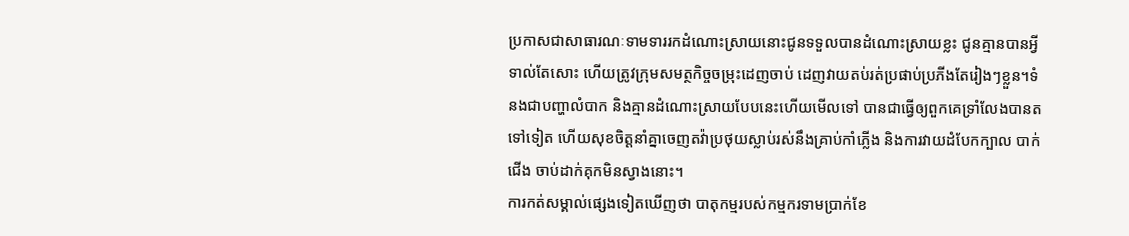ប្រកាសជាសាធារណៈទាមទាររកដំណោះស្រាយនោះជូនទទួលបានដំណោះស្រាយខ្លះ ជូនគ្មានបានអ្វីទាល់តែសោះ ហើយត្រូវក្រុមសមត្ថកិច្ចចម្រុះដេញចាប់ ដេញវាយតប់រត់ប្រផាប់ប្រភីងតែរៀងៗខ្លួន។ទំនងជាបញ្ហាលំបាក និងគ្មានដំណោះស្រាយបែបនេះហើយមើលទៅ បានជាធ្វើឲ្យពួកគេទ្រាំលែងបានតទៅទៀត ហើយសុខចិត្តនាំគ្នាចេញតវ៉ាប្រថុយស្លាប់រស់នឹងគ្រាប់កាំភ្លើង និងការវាយដំបែកក្បាល បាក់ជើង ចាប់ដាក់គុកមិនស្វាងនោះ។
ការកត់សម្គាល់ផ្សេងទៀតឃើញថា បាតុកម្មរបស់កម្មករទាមប្រាក់ខែ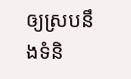ឲ្យស្របនឹងទំនិ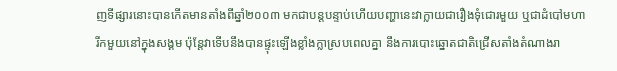ញទីផ្សារនោះបានកើតមានតាំងពីឆ្នាំ២០០៣ មកជាបន្តបន្ទាប់ហើយបញ្ហានេះវាក្លាយជារឿងទុំជោរមួយ ឬជាដំបៅមហារីកមួយនៅក្នុងសង្គម ប៉ុន្តែវាទើបនឹងបានផ្ទុះឡើងខ្លាំងក្លាស្របពេលគ្នា នឹងការបោះឆ្នោតជាតិជ្រើសតាំងតំណាងរា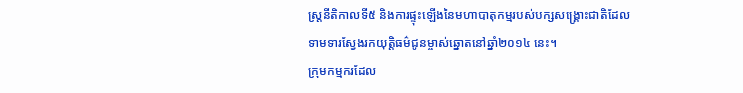ស្ត្រនីតិកាលទី៥ និងការផ្ទុះឡើងនៃមហាបាតុកម្មរបស់បក្សសង្គ្រោះជាតិដែលទាមទារស្វែងរកយុត្តិធម៌ជូនម្ចាស់ឆ្នោតនៅឆ្នាំ២០១៤ នេះ។
ក្រុមកម្មករដែល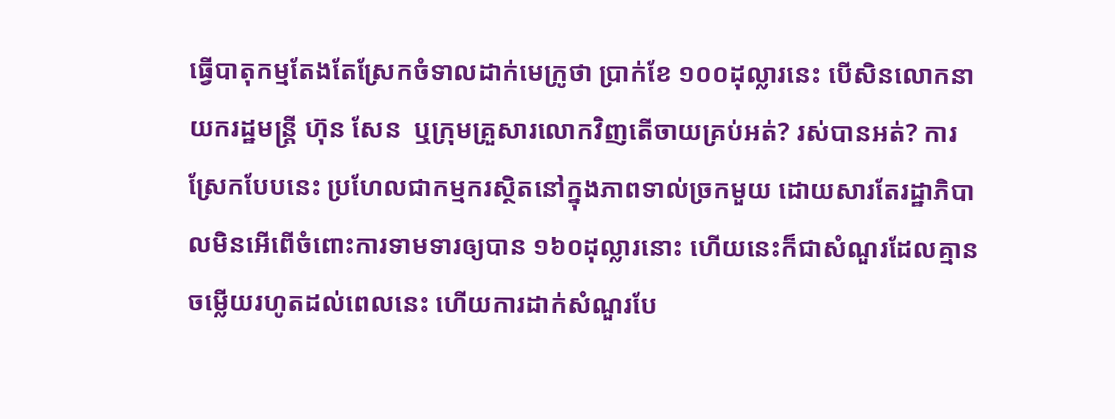ធ្វើបាតុកម្មតែងតែស្រែកចំទាលដាក់មេក្រូថា ប្រាក់ខែ ១០០ដុល្លារនេះ បើសិនលោកនាយករដ្ឋមន្ត្រី ហ៊ុន សែន  ឬក្រុមគ្រួសារលោកវិញតើចាយគ្រប់អត់? រស់បានអត់? ការស្រែកបែបនេះ ប្រហែលជាកម្មករស្ថិតនៅក្នុងភាពទាល់ច្រកមួយ ដោយសារតែរដ្ឋាភិបាលមិនអើពើចំពោះការទាមទារឲ្យបាន ១៦០ដុល្លារនោះ ហើយនេះក៏ជាសំណួរដែលគ្មានចម្លើយរហូតដល់ពេលនេះ ហើយការដាក់សំណួរបែ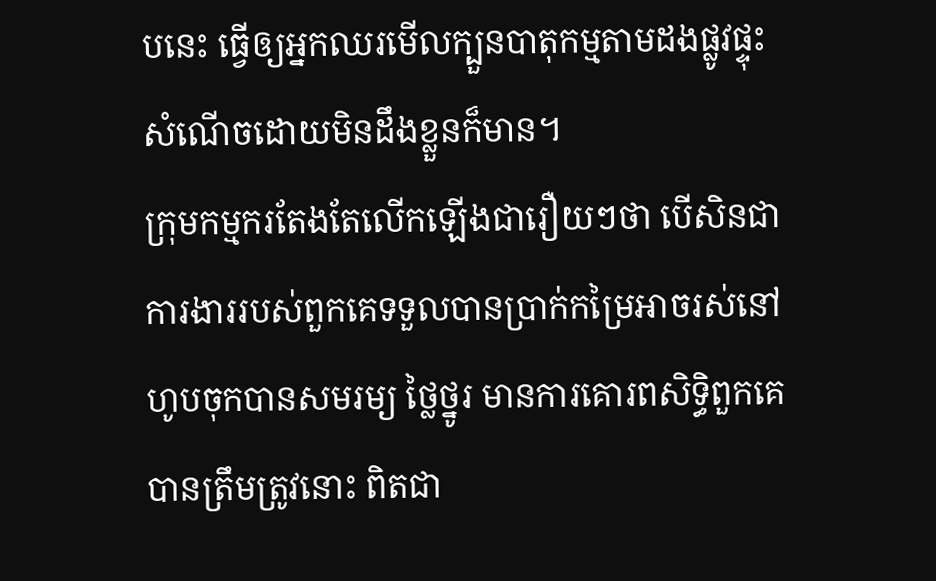បនេះ ធ្វើឲ្យអ្នកឈរមើលក្បួនបាតុកម្មតាមដងផ្លូវផ្ទុះសំណើចដោយមិនដឹងខ្លួនក៏មាន។
ក្រុមកម្មករតែងតែលើកឡើងជារឿយៗថា បើសិនជាការងាររបស់ពួកគេទទួលបានប្រាក់កម្រៃអាចរស់នៅហូបចុកបានសមរម្យ ថ្លៃថ្នូរ មានការគោរពសិទ្ធិពួកគេបានត្រឹមត្រូវនោះ ពិតជា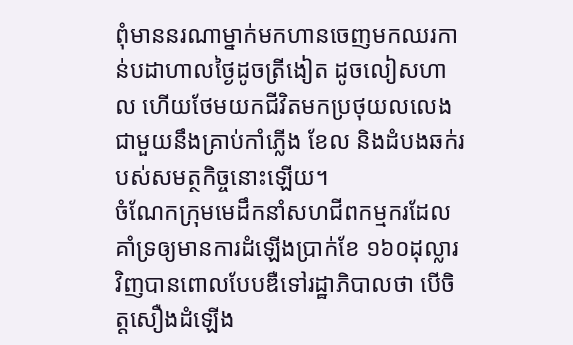ពុំមាននរណាម្នាក់មកហានចេញមកឈរកាន់បដាហាលថ្ងៃដូចត្រីងៀត ដូចលៀសហាល ហើយថែមយកជីវិតមកប្រថុយលលេងជាមួយនឹងគ្រាប់កាំភ្លើង ខែល និងដំបងឆក់របស់សមត្ថកិច្ចនោះឡើយ។
ចំណែកក្រុមមេដឹកនាំសហជីពកម្មករដែលគាំទ្រឲ្យមានការដំឡើងប្រាក់ខែ ១៦០ដុល្លារ វិញបានពោលបែបឌឺទៅរដ្ឋាភិបាលថា បើចិត្តសឿងដំឡើង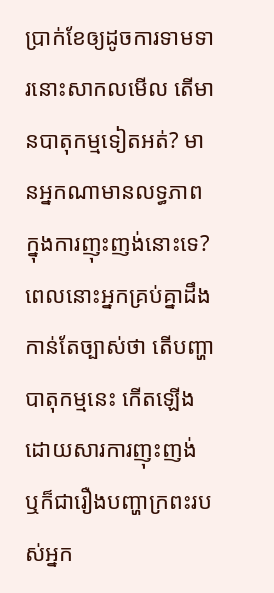ប្រាក់ខែឲ្យដូចការទាមទារនោះសាកលមើល តើមានបាតុកម្មទៀតអត់? មានអ្នកណាមានលទ្ធភាពក្នុងការញុះញង់នោះទេ? ពេលនោះអ្នកគ្រប់គ្នាដឹងកាន់តែច្បាស់ថា តើបញ្ហាបាតុកម្មនេះ កើតឡើងដោយសារការញុះញង់ ឬក៏ជារឿងបញ្ហាក្រពះរបស់អ្នក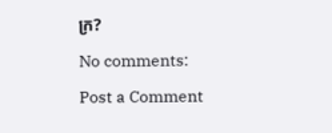ក្រ?

No comments:

Post a Comment